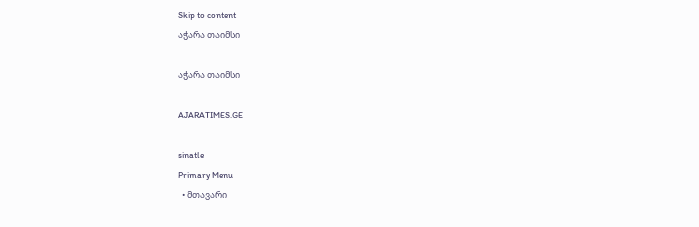Skip to content
აჭარა თაიმსი

აჭარა თაიმსი

AJARATIMES.GE

sinatle
Primary Menu
  • მთავარი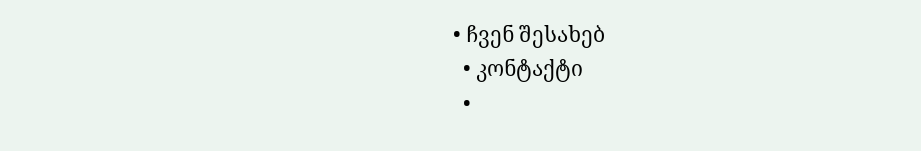• ჩვენ შესახებ
  • კონტაქტი
  •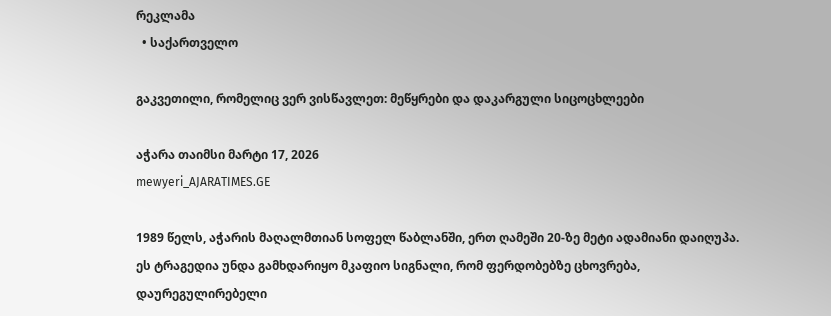რეკლამა
  • საქართველო

გაკვეთილი, რომელიც ვერ ვისწავლეთ: მეწყრები და დაკარგული სიცოცხლეები

აჭარა თაიმსი მარტი 17, 2026
mewyeri_AJARATIMES.GE

1989 წელს, აჭარის მაღალმთიან სოფელ წაბლანში, ერთ ღამეში 20-ზე მეტი ადამიანი დაიღუპა. ეს ტრაგედია უნდა გამხდარიყო მკაფიო სიგნალი, რომ ფერდობებზე ცხოვრება, დაურეგულირებელი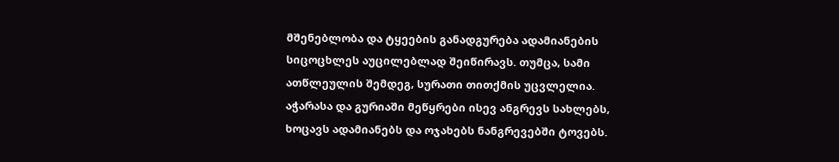მშენებლობა და ტყეების განადგურება ადამიანების სიცოცხლეს აუცილებლად შეიწირავს. თუმცა, სამი ათწლეულის შემდეგ, სურათი თითქმის უცვლელია. აჭარასა და გურიაში მეწყრები ისევ ანგრევს სახლებს, ხოცავს ადამიანებს და ოჯახებს ნანგრევებში ტოვებს.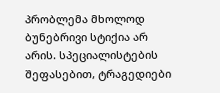პრობლემა მხოლოდ ბუნებრივი სტიქია არ არის. სპეციალისტების შეფასებით, ტრაგედიები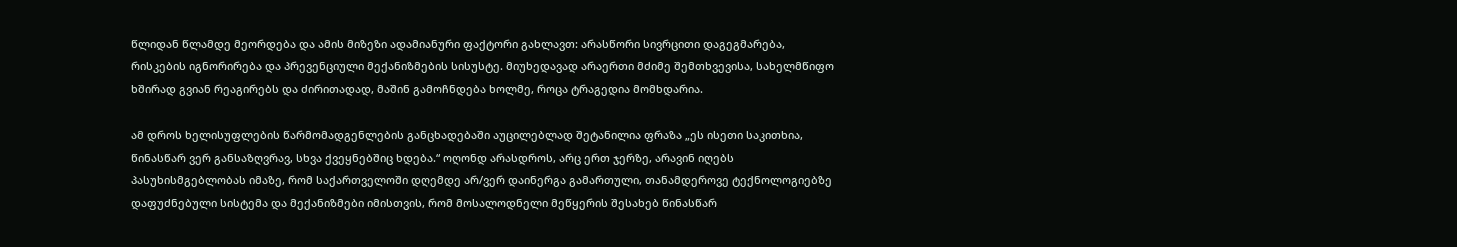წლიდან წლამდე მეორდება და ამის მიზეზი ადამიანური ფაქტორი გახლავთ: არასწორი სივრცითი დაგეგმარება, რისკების იგნორირება და პრევენციული მექანიზმების სისუსტე. მიუხედავად არაერთი მძიმე შემთხვევისა, სახელმწიფო ხშირად გვიან რეაგირებს და ძირითადად, მაშინ გამოჩნდება ხოლმე, როცა ტრაგედია მომხდარია.

ამ დროს ხელისუფლების წარმომადგენლების განცხადებაში აუცილებლად შეტანილია ფრაზა „ეს ისეთი საკითხია, წინასწარ ვერ განსაზღვრავ, სხვა ქვეყნებშიც ხდება.“ ოღონდ არასდროს, არც ერთ ჯერზე, არავინ იღებს პასუხისმგებლობას იმაზე, რომ საქართველოში დღემდე არ/ვერ დაინერგა გამართული, თანამდეროვე ტექნოლოგიებზე დაფუძნებული სისტემა და მექანიზმები იმისთვის, რომ მოსალოდნელი მეწყერის შესახებ წინასწარ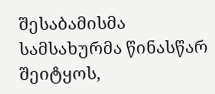შესაბამისმა სამსახურმა წინასწარ შეიტყოს,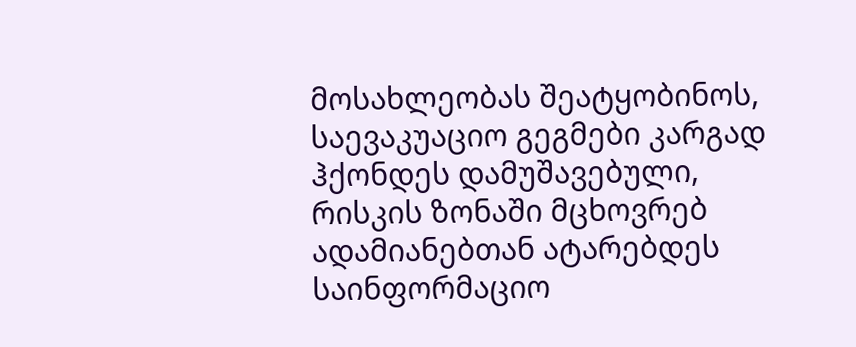მოსახლეობას შეატყობინოს, საევაკუაციო გეგმები კარგად ჰქონდეს დამუშავებული, რისკის ზონაში მცხოვრებ ადამიანებთან ატარებდეს საინფორმაციო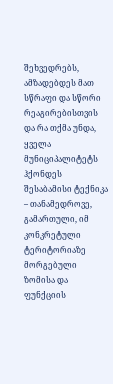შეხვედრებს, ამზადებდეს მათ სწრაფი და სწორი რეაგირებისთვის და რა თქმა უნდა, ყველა მუნიციპალიტეტს ჰქონდეს შესაბამისი ტექნიკა – თანამედროვე, გამართული, იმ კონკრეტული ტერიტორიაზე მორგებული ზომისა და ფუნქციის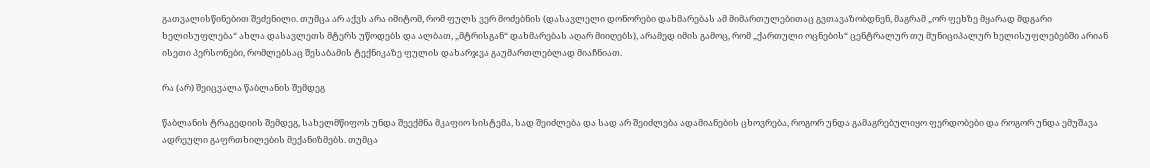გათვალისწინებით შეძენილი. თუმცა არ აქვს არა იმიტომ, რომ ფულს ვერ მოძებნის (დასავლელი დონორები დახმარებას ამ მიმართულებითაც გვთავაზობდნენ, მაგრამ „ორ ფეხზე მყარად მდგარი ხელისუფლება“ ახლა დასავლეთს მტერს უწოდებს და ალბათ, „მტრისგან“ დახმარებას აღარ მიიღებს), არამედ იმის გამოც, რომ „ქართული ოცნების“ ცენტრალურ თუ მუნიციპალურ ხელისუფლებებში არიან ისეთი პერსონები, რომლებსაც შესაბამის ტექნიკაზე ფულის დახარჯვა გაუმართლებლად მიაჩნიათ.

რა (არ) შეიცვალა წაბლანის შემდეგ

წაბლანის ტრაგედიის შემდეგ, სახელმწიფოს უნდა შეექმნა მკაფიო სისტემა, სად შეიძლება და სად არ შეიძლება ადამიანების ცხოვრება, როგორ უნდა გამაგრებულიყო ფერდობები და როგორ უნდა ემუშავა ადრეული გაფრთხილების მექანიზმებს. თუმცა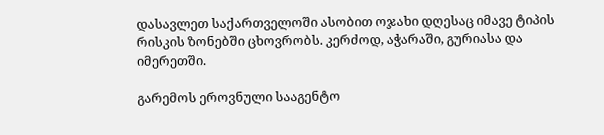დასავლეთ საქართველოში ასობით ოჯახი დღესაც იმავე ტიპის რისკის ზონებში ცხოვრობს. კერძოდ, აჭარაში, გურიასა და იმერეთში.

გარემოს ეროვნული სააგენტო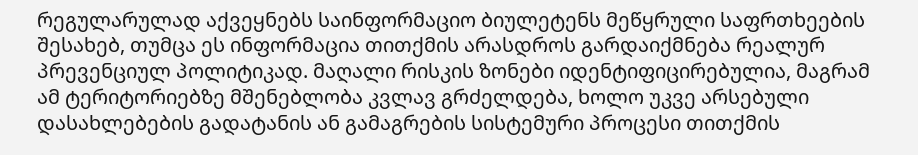რეგულარულად აქვეყნებს საინფორმაციო ბიულეტენს მეწყრული საფრთხეების შესახებ, თუმცა ეს ინფორმაცია თითქმის არასდროს გარდაიქმნება რეალურ პრევენციულ პოლიტიკად. მაღალი რისკის ზონები იდენტიფიცირებულია, მაგრამ ამ ტერიტორიებზე მშენებლობა კვლავ გრძელდება, ხოლო უკვე არსებული დასახლებების გადატანის ან გამაგრების სისტემური პროცესი თითქმის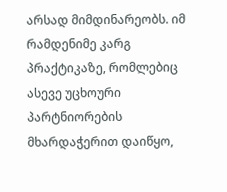არსად მიმდინარეობს. იმ რამდენიმე კარგ პრაქტიკაზე, რომლებიც ასევე უცხოური პარტნიორების მხარდაჭერით დაიწყო,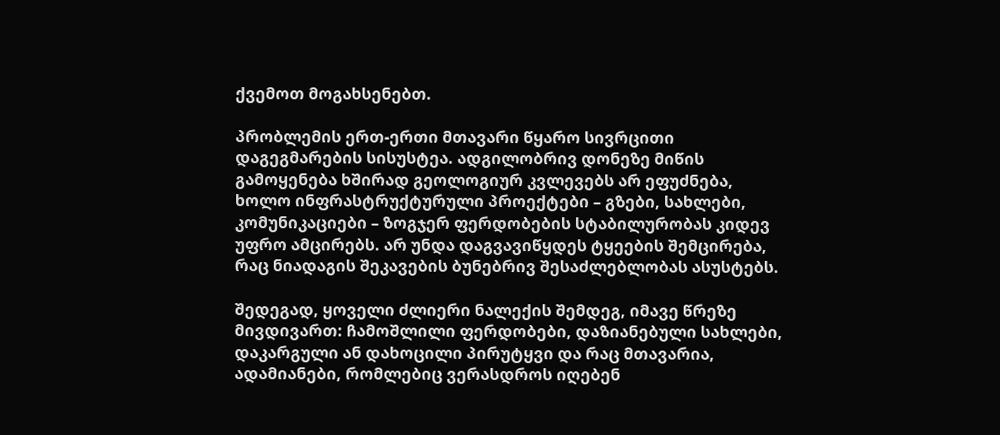ქვემოთ მოგახსენებთ.

პრობლემის ერთ-ერთი მთავარი წყარო სივრცითი დაგეგმარების სისუსტეა. ადგილობრივ დონეზე მიწის გამოყენება ხშირად გეოლოგიურ კვლევებს არ ეფუძნება, ხოლო ინფრასტრუქტურული პროექტები – გზები, სახლები, კომუნიკაციები – ზოგჯერ ფერდობების სტაბილურობას კიდევ უფრო ამცირებს. არ უნდა დაგვავიწყდეს ტყეების შემცირება, რაც ნიადაგის შეკავების ბუნებრივ შესაძლებლობას ასუსტებს.

შედეგად, ყოველი ძლიერი ნალექის შემდეგ, იმავე წრეზე მივდივართ: ჩამოშლილი ფერდობები, დაზიანებული სახლები, დაკარგული ან დახოცილი პირუტყვი და რაც მთავარია, ადამიანები, რომლებიც ვერასდროს იღებენ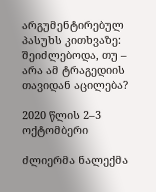არგუმენტირებულ პასუხს კითხვაზე: შეიძლებოდა, თუ – არა ამ ტრაგედიის თავიდან აცილება?

2020 წლის 2–3 ოქტომბერი

ძლიერმა ნალექმა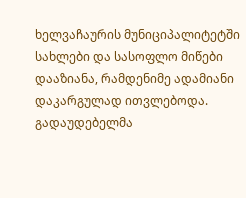ხელვაჩაურის მუნიციპალიტეტში სახლები და სასოფლო მიწები დააზიანა, რამდენიმე ადამიანი დაკარგულად ითვლებოდა. გადაუდებელმა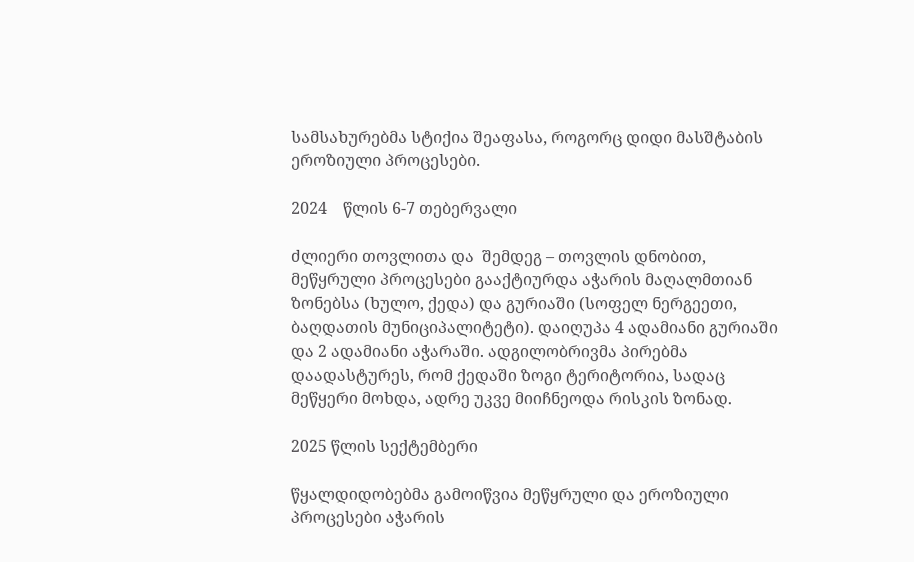სამსახურებმა სტიქია შეაფასა, როგორც დიდი მასშტაბის ეროზიული პროცესები.

2024    წლის 6-7 თებერვალი

ძლიერი თოვლითა და  შემდეგ – თოვლის დნობით, მეწყრული პროცესები გააქტიურდა აჭარის მაღალმთიან ზონებსა (ხულო, ქედა) და გურიაში (სოფელ ნერგეეთი, ბაღდათის მუნიციპალიტეტი). დაიღუპა 4 ადამიანი გურიაში და 2 ადამიანი აჭარაში. ადგილობრივმა პირებმა დაადასტურეს, რომ ქედაში ზოგი ტერიტორია, სადაც მეწყერი მოხდა, ადრე უკვე მიიჩნეოდა რისკის ზონად.

2025 წლის სექტემბერი

წყალდიდობებმა გამოიწვია მეწყრული და ეროზიული პროცესები აჭარის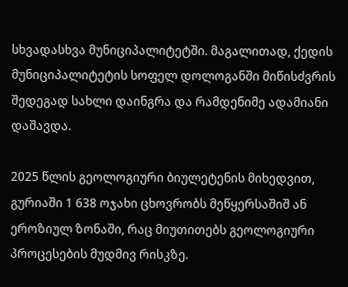სხვადასხვა მუნიციპალიტეტში. მაგალითად, ქედის მუნიციპალიტეტის სოფელ დოლოგანში მიწისძვრის შედეგად სახლი დაინგრა და რამდენიმე ადამიანი დაშავდა.

2025 წლის გეოლოგიური ბიულეტენის მიხედვით, გურიაში 1 638 ოჯახი ცხოვრობს მეწყერსაშიშ ან ეროზიულ ზონაში, რაც მიუთითებს გეოლოგიური პროცესების მუდმივ რისკზე.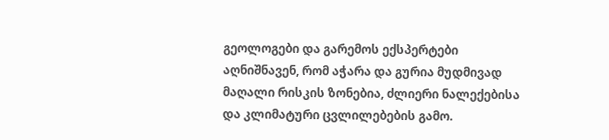გეოლოგები და გარემოს ექსპერტები აღნიშნავენ, რომ აჭარა და გურია მუდმივად მაღალი რისკის ზონებია, ძლიერი ნალექებისა და კლიმატური ცვლილებების გამო.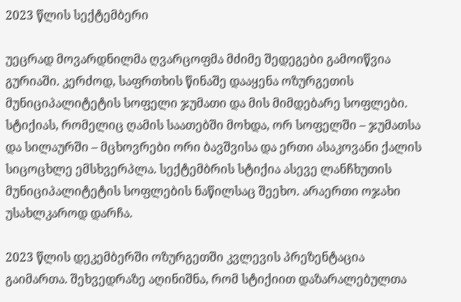2023 წლის სექტემბერი

უეცრად მოვარდნილმა ღვარცოფმა მძიმე შედეგები გამოიწვია გურიაში. კერძოდ, საფრთხის წინაშე დააყენა ოზურგეთის მუნიციპალიტეტის სოფელი ჯუმათი და მის მიმდებარე სოფლები. სტიქიას, რომელიც ღამის საათებში მოხდა, ორ სოფელში – ჯუმათსა და სილაურში – მცხოვრები ორი ბავშვისა და ერთი ასაკოვანი ქალის სიცოცხლე ემსხვერპლა. სექტემბრის სტიქია ასევე ლანჩხუთის მუნიციპალიტეტის სოფლების ნაწილსაც შეეხო. არაერთი ოჯახი უსახლკაროდ დარჩა.

2023 წლის დეკემბერში ოზურგეთში კვლევის პრეზენტაცია გაიმართა. შეხვედრაზე აღინიშნა, რომ სტიქიით დაზარალებულთა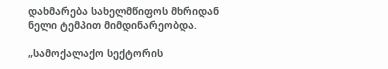დახმარება სახელმწიფოს მხრიდან ნელი ტემპით მიმდინარეობდა.

„სამოქალაქო სექტორის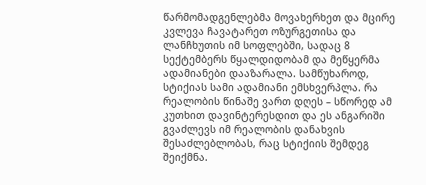წარმომადგენლებმა მოვახერხეთ და მცირე კვლევა ჩავატარეთ ოზურგეთისა და ლანჩხუთის იმ სოფლებში, სადაც 8 სექტემბერს წყალდიდობამ და მეწყერმა ადამიანები დააზარალა. სამწუხაროდ, სტიქიას სამი ადამიანი ემსხვერპლა. რა რეალობის წინაშე ვართ დღეს – სწორედ ამ კუთხით დავინტერესდით და ეს ანგარიში გვაძლევს იმ რეალობის დანახვის შესაძლებლობას, რაც სტიქიის შემდეგ შეიქმნა.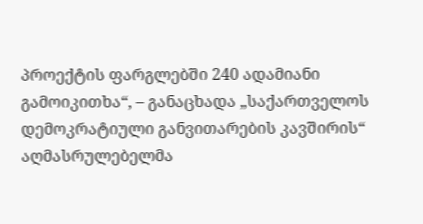პროექტის ფარგლებში 240 ადამიანი გამოიკითხა“, – განაცხადა „საქართველოს დემოკრატიული განვითარების კავშირის“ აღმასრულებელმა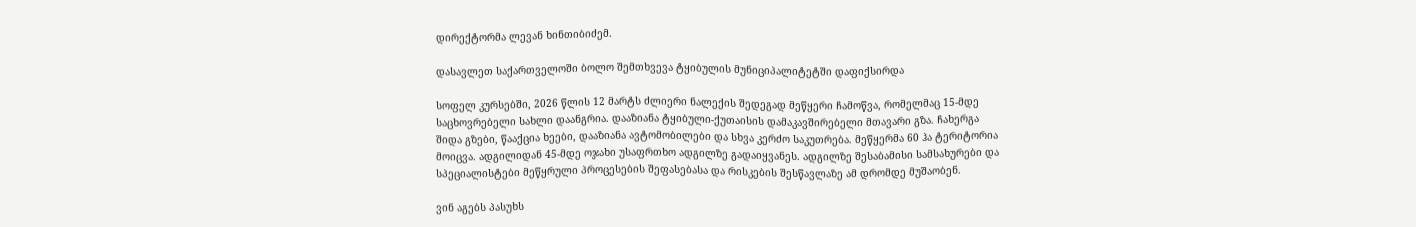დირექტორმა ლევან ხინთიბიძემ.

დასავლეთ საქართველოში ბოლო შემთხვევა ტყიბულის მუნიციპალიტეტში დაფიქსირდა

სოფელ კურსებში, 2026 წლის 12 მარტს ძლიერი ნალექის შედეგად მეწყერი ჩამოწვა, რომელმაც 15-მდე საცხოვრებელი სახლი დაანგრია. დააზიანა ტყიბული-ქუთაისის დამაკავშირებელი მთავარი გზა. ჩახერგა შიდა გზები, წააქცია ხეები, დააზიანა ავტომობილები და სხვა კერძო საკუთრება. მეწყერმა 60 ჰა ტერიტორია მოიცვა. ადგილიდან 45-მდე ოჯახი უსაფრთხო ადგილზე გადაიყვანეს. ადგილზე შესაბამისი სამსახურები და სპეციალისტები მეწყრული პროცესების შეფასებასა და რისკების შესწავლაზე ამ დრომდე მუშაობენ.

ვინ აგებს პასუხს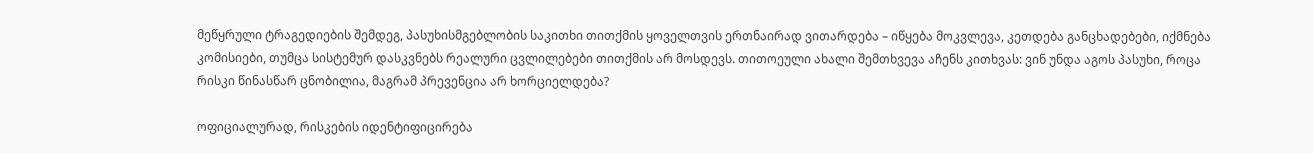მეწყრული ტრაგედიების შემდეგ, პასუხისმგებლობის საკითხი თითქმის ყოველთვის ერთნაირად ვითარდება – იწყება მოკვლევა, კეთდება განცხადებები, იქმნება კომისიები, თუმცა სისტემურ დასკვნებს რეალური ცვლილებები თითქმის არ მოსდევს. თითოეული ახალი შემთხვევა აჩენს კითხვას: ვინ უნდა აგოს პასუხი, როცა რისკი წინასწარ ცნობილია, მაგრამ პრევენცია არ ხორციელდება?

ოფიციალურად, რისკების იდენტიფიცირება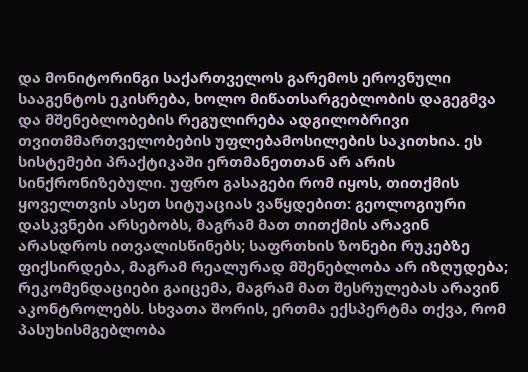და მონიტორინგი საქართველოს გარემოს ეროვნული სააგენტოს ეკისრება, ხოლო მიწათსარგებლობის დაგეგმვა და მშენებლობების რეგულირება ადგილობრივი თვითმმართველობების უფლებამოსილების საკითხია. ეს სისტემები პრაქტიკაში ერთმანეთთან არ არის სინქრონიზებული. უფრო გასაგები რომ იყოს, თითქმის ყოველთვის ასეთ სიტუაციას ვაწყდებით: გეოლოგიური დასკვნები არსებობს, მაგრამ მათ თითქმის არავინ არასდროს ითვალისწინებს; საფრთხის ზონები რუკებზე ფიქსირდება, მაგრამ რეალურად მშენებლობა არ იზღუდება; რეკომენდაციები გაიცემა, მაგრამ მათ შესრულებას არავინ აკონტროლებს. სხვათა შორის, ერთმა ექსპერტმა თქვა, რომ პასუხისმგებლობა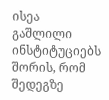ისეა გაშლილი ინსტიტუციებს შორის, რომ შედეგზე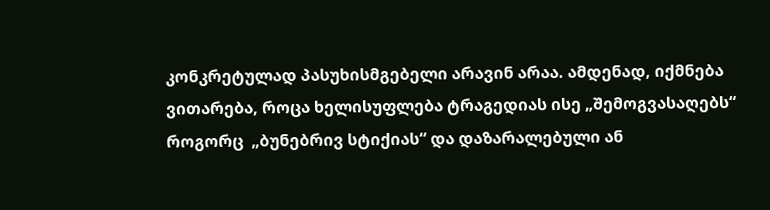კონკრეტულად პასუხისმგებელი არავინ არაა. ამდენად, იქმნება ვითარება, როცა ხელისუფლება ტრაგედიას ისე „შემოგვასაღებს“ როგორც  „ბუნებრივ სტიქიას“ და დაზარალებული ან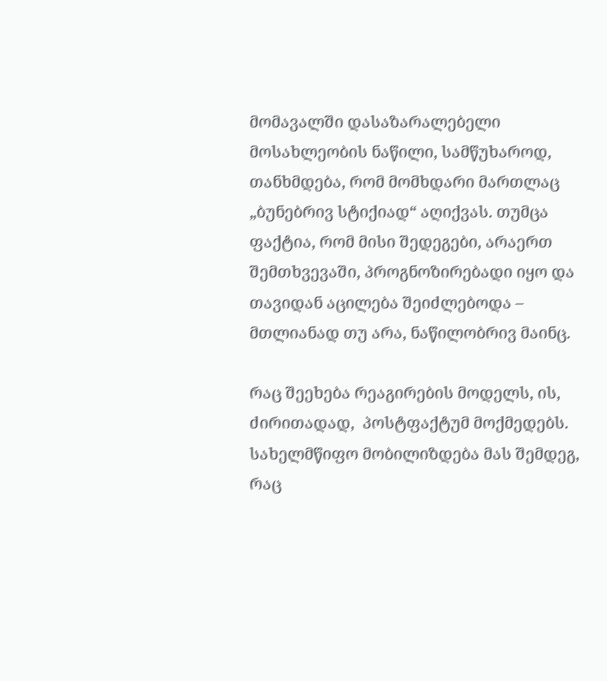მომავალში დასაზარალებელი მოსახლეობის ნაწილი, სამწუხაროდ, თანხმდება, რომ მომხდარი მართლაც „ბუნებრივ სტიქიად“ აღიქვას. თუმცა ფაქტია, რომ მისი შედეგები, არაერთ შემთხვევაში, პროგნოზირებადი იყო და თავიდან აცილება შეიძლებოდა – მთლიანად თუ არა, ნაწილობრივ მაინც.

რაც შეეხება რეაგირების მოდელს, ის, ძირითადად,  პოსტფაქტუმ მოქმედებს. სახელმწიფო მობილიზდება მას შემდეგ, რაც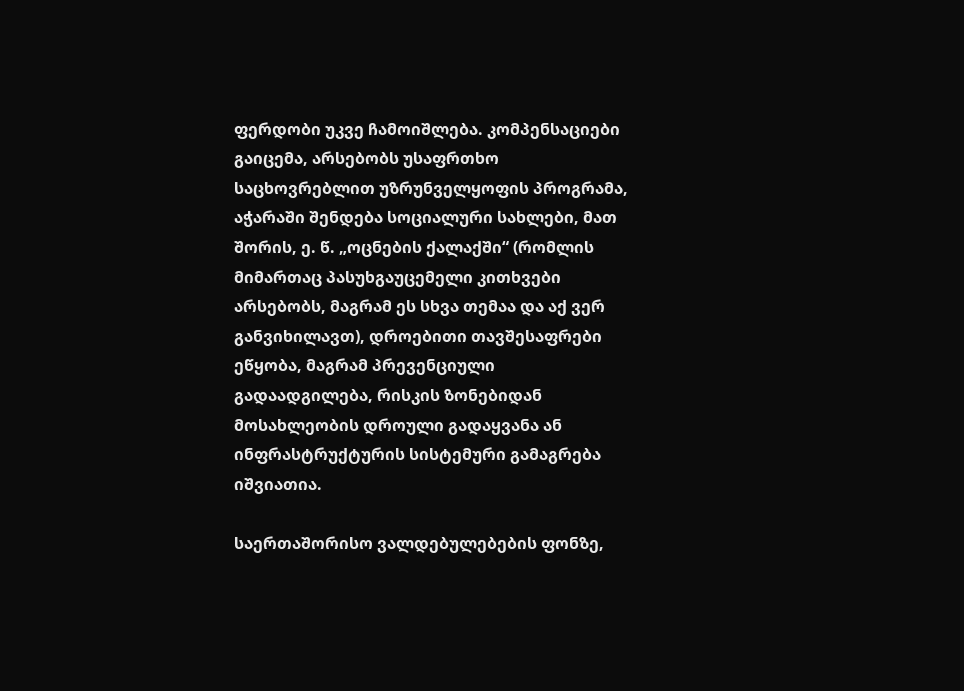ფერდობი უკვე ჩამოიშლება. კომპენსაციები გაიცემა, არსებობს უსაფრთხო საცხოვრებლით უზრუნველყოფის პროგრამა, აჭარაში შენდება სოციალური სახლები, მათ შორის, ე. წ. „ოცნების ქალაქში“ (რომლის მიმართაც პასუხგაუცემელი კითხვები არსებობს, მაგრამ ეს სხვა თემაა და აქ ვერ განვიხილავთ), დროებითი თავშესაფრები ეწყობა, მაგრამ პრევენციული გადაადგილება, რისკის ზონებიდან მოსახლეობის დროული გადაყვანა ან ინფრასტრუქტურის სისტემური გამაგრება იშვიათია.

საერთაშორისო ვალდებულებების ფონზე,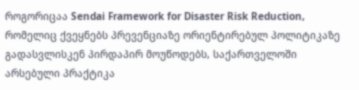როგორიცაა Sendai Framework for Disaster Risk Reduction, რომელიც ქვეყნებს პრევენციაზე ორიენტირებულ პოლიტიკაზე გადასვლისკენ პირდაპირ მოუწოდებს, საქართველოში არსებული პრაქტიკა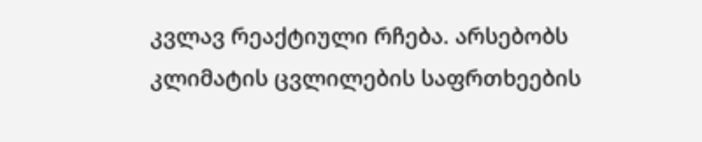კვლავ რეაქტიული რჩება. არსებობს კლიმატის ცვლილების საფრთხეების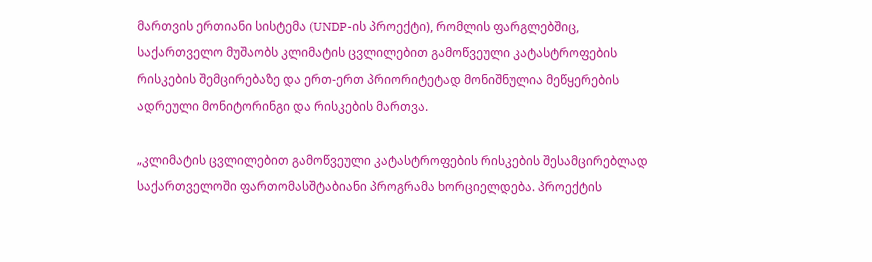მართვის ერთიანი სისტემა (UNDP-ის პროექტი), რომლის ფარგლებშიც, საქართველო მუშაობს კლიმატის ცვლილებით გამოწვეული კატასტროფების რისკების შემცირებაზე და ერთ-ერთ პრიორიტეტად მონიშნულია მეწყერების ადრეული მონიტორინგი და რისკების მართვა.

„კლიმატის ცვლილებით გამოწვეული კატასტროფების რისკების შესამცირებლად საქართველოში ფართომასშტაბიანი პროგრამა ხორციელდება. პროექტის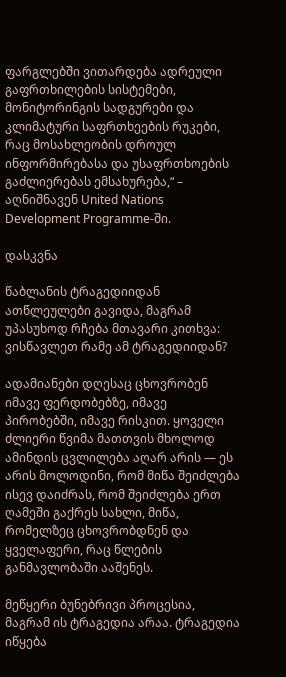ფარგლებში ვითარდება ადრეული გაფრთხილების სისტემები, მონიტორინგის სადგურები და კლიმატური საფრთხეების რუკები, რაც მოსახლეობის დროულ ინფორმირებასა და უსაფრთხოების გაძლიერებას ემსახურება,“ – აღნიშნავენ United Nations Development Programme-ში.

დასკვნა

წაბლანის ტრაგედიიდან ათწლეულები გავიდა, მაგრამ უპასუხოდ რჩება მთავარი კითხვა: ვისწავლეთ რამე ამ ტრაგედიიდან?

ადამიანები დღესაც ცხოვრობენ იმავე ფერდობებზე, იმავე პირობებში, იმავე რისკით. ყოველი ძლიერი წვიმა მათთვის მხოლოდ ამინდის ცვლილება აღარ არის — ეს არის მოლოდინი, რომ მიწა შეიძლება ისევ დაიძრას, რომ შეიძლება ერთ ღამეში გაქრეს სახლი, მიწა, რომელზეც ცხოვრობდნენ და ყველაფერი, რაც წლების განმავლობაში ააშენეს.

მეწყერი ბუნებრივი პროცესია, მაგრამ ის ტრაგედია არაა. ტრაგედია იწყება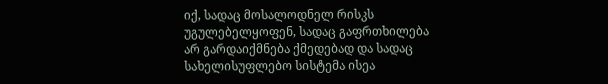იქ, სადაც მოსალოდნელ რისკს უგულებელყოფენ, სადაც გაფრთხილება არ გარდაიქმნება ქმედებად და სადაც სახელისუფლებო სისტემა ისეა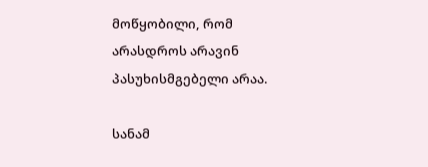მოწყობილი, რომ არასდროს არავინ პასუხისმგებელი არაა.

სანამ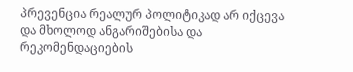პრევენცია რეალურ პოლიტიკად არ იქცევა და მხოლოდ ანგარიშებისა და რეკომენდაციების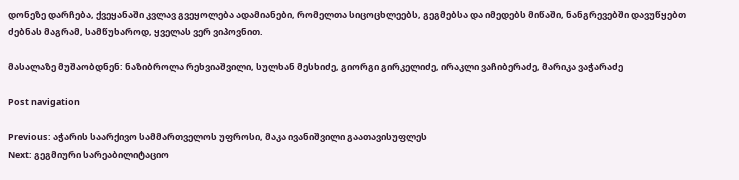დონეზე დარჩება, ქვეყანაში კვლავ გვეყოლება ადამიანები, რომელთა სიცოცხლეებს, გეგმებსა და იმედებს მიწაში, ნანგრევებში დავუწყებთ ძებნას მაგრამ, სამწუხაროდ, ყველას ვერ ვიპოვნით.

მასალაზე მუშაობდნენ: ნაზიბროლა რეხვიაშვილი, სულხან მესხიძე, გიორგი გირკელიძე, ირაკლი ვაჩიბერაძე, მარიკა ვაჭარაძე

Post navigation

Previous: აჭარის საარქივო სამმართველოს უფროსი, მაკა ივანიშვილი გაათავისუფლეს
Next: გეგმიური სარეაბილიტაციო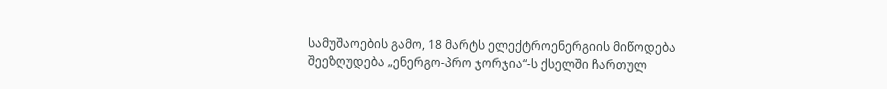სამუშაოების გამო, 18 მარტს ელექტროენერგიის მიწოდება შეეზღუდება „ენერგო-პრო ჯორჯია“-ს ქსელში ჩართულ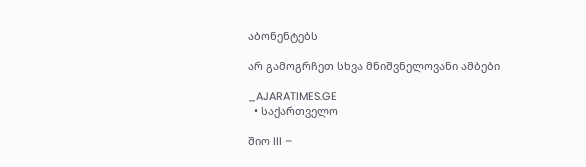აბონენტებს

არ გამოგრჩეთ სხვა მნიშვნელოვანი ამბები

_AJARATIMES.GE
  • საქართველო

შიო III –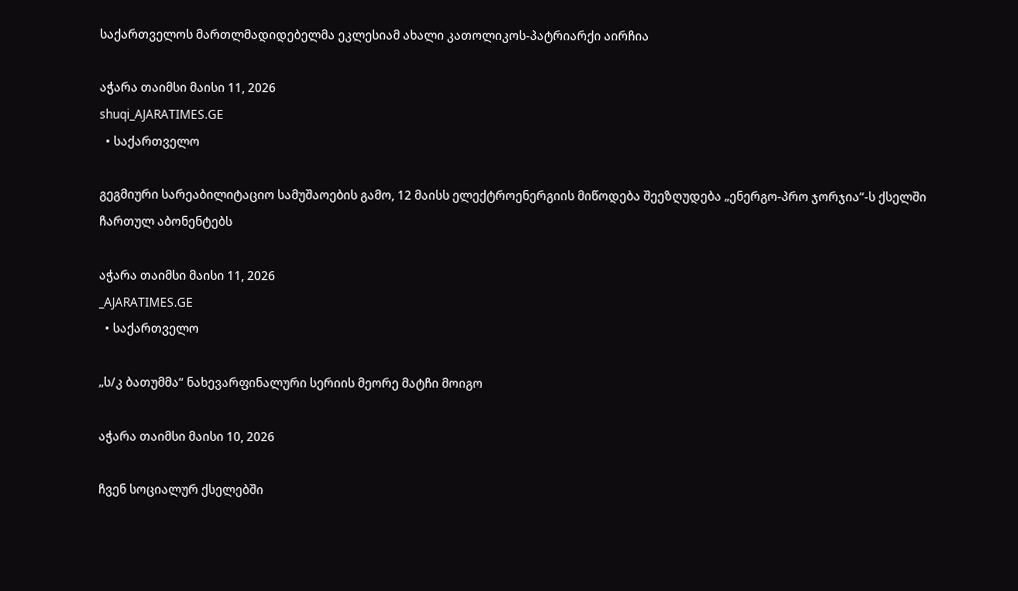საქართველოს მართლმადიდებელმა ეკლესიამ ახალი კათოლიკოს-პატრიარქი აირჩია

აჭარა თაიმსი მაისი 11, 2026
shuqi_AJARATIMES.GE
  • საქართველო

გეგმიური სარეაბილიტაციო სამუშაოების გამო, 12 მაისს ელექტროენერგიის მიწოდება შეეზღუდება „ენერგო-პრო ჯორჯია“-ს ქსელში ჩართულ აბონენტებს

აჭარა თაიმსი მაისი 11, 2026
_AJARATIMES.GE
  • საქართველო

„ს/კ ბათუმმა“ ნახევარფინალური სერიის მეორე მატჩი მოიგო

აჭარა თაიმსი მაისი 10, 2026

ჩვენ სოციალურ ქსელებში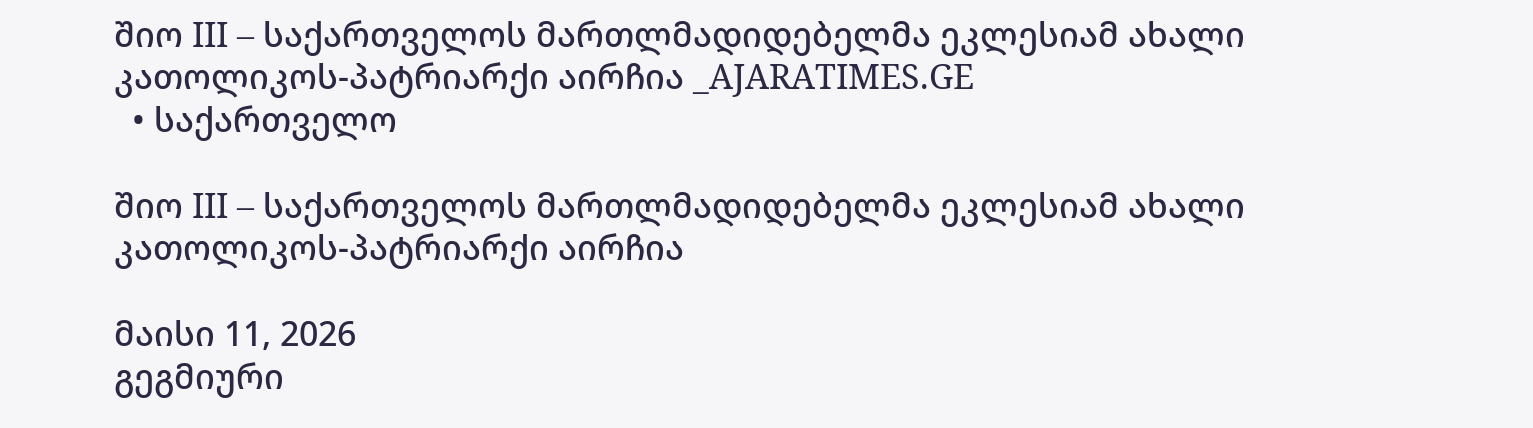შიო III – საქართველოს მართლმადიდებელმა ეკლესიამ ახალი კათოლიკოს-პატრიარქი აირჩია _AJARATIMES.GE
  • საქართველო

შიო III – საქართველოს მართლმადიდებელმა ეკლესიამ ახალი კათოლიკოს-პატრიარქი აირჩია

მაისი 11, 2026
გეგმიური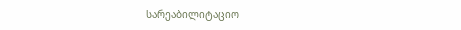სარეაბილიტაციო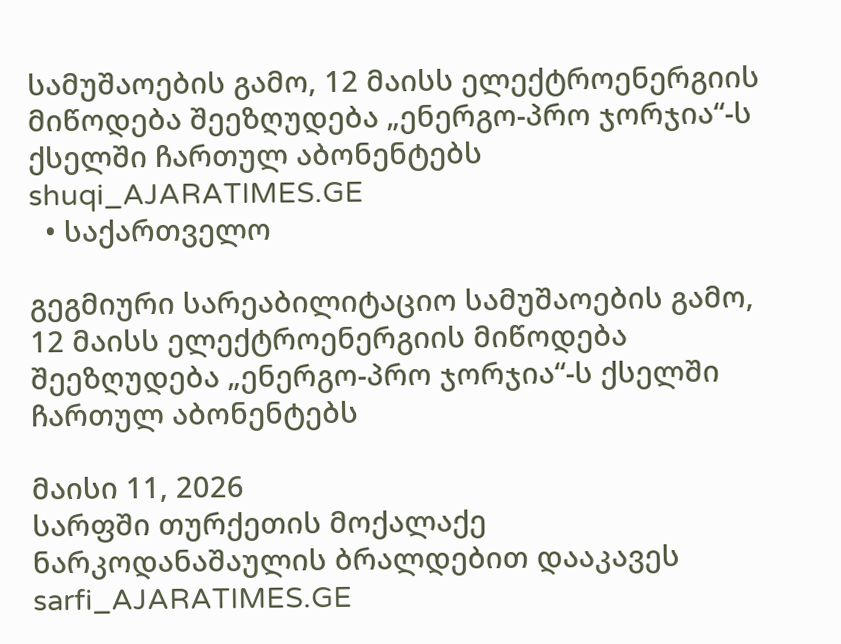სამუშაოების გამო, 12 მაისს ელექტროენერგიის მიწოდება შეეზღუდება „ენერგო-პრო ჯორჯია“-ს ქსელში ჩართულ აბონენტებს shuqi_AJARATIMES.GE
  • საქართველო

გეგმიური სარეაბილიტაციო სამუშაოების გამო, 12 მაისს ელექტროენერგიის მიწოდება შეეზღუდება „ენერგო-პრო ჯორჯია“-ს ქსელში ჩართულ აბონენტებს

მაისი 11, 2026
სარფში თურქეთის მოქალაქე ნარკოდანაშაულის ბრალდებით დააკავეს sarfi_AJARATIMES.GE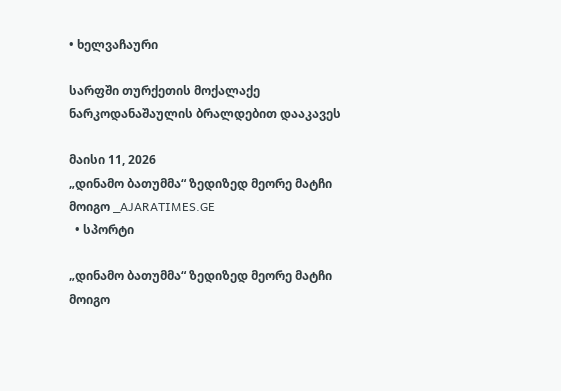• ხელვაჩაური

სარფში თურქეთის მოქალაქე ნარკოდანაშაულის ბრალდებით დააკავეს

მაისი 11, 2026
„დინამო ბათუმმა“ ზედიზედ მეორე მატჩი მოიგო _AJARATIMES.GE
  • სპორტი

„დინამო ბათუმმა“ ზედიზედ მეორე მატჩი მოიგო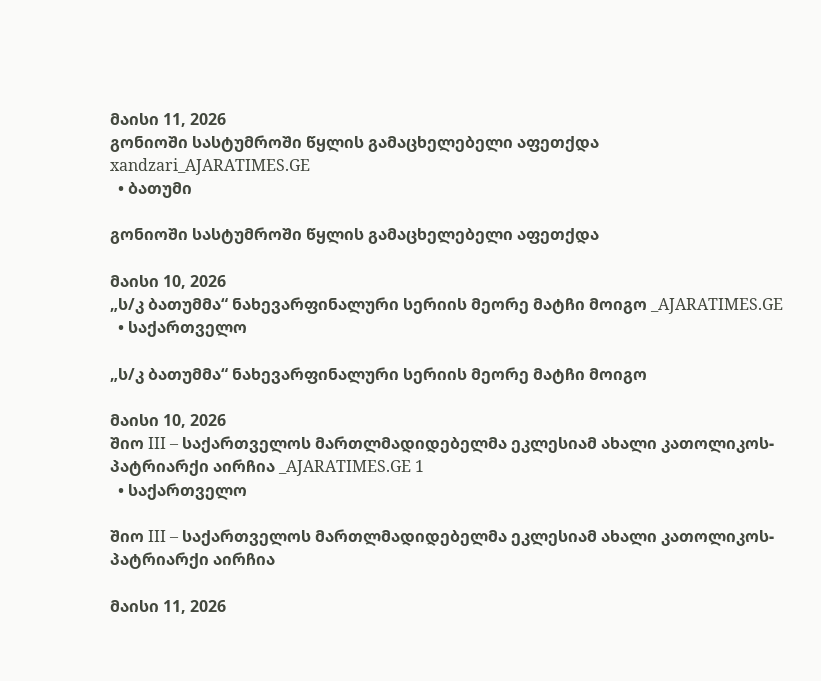მაისი 11, 2026
გონიოში სასტუმროში წყლის გამაცხელებელი აფეთქდა xandzari_AJARATIMES.GE
  • ბათუმი

გონიოში სასტუმროში წყლის გამაცხელებელი აფეთქდა

მაისი 10, 2026
„ს/კ ბათუმმა“ ნახევარფინალური სერიის მეორე მატჩი მოიგო _AJARATIMES.GE
  • საქართველო

„ს/კ ბათუმმა“ ნახევარფინალური სერიის მეორე მატჩი მოიგო

მაისი 10, 2026
შიო III – საქართველოს მართლმადიდებელმა ეკლესიამ ახალი კათოლიკოს-პატრიარქი აირჩია _AJARATIMES.GE 1
  • საქართველო

შიო III – საქართველოს მართლმადიდებელმა ეკლესიამ ახალი კათოლიკოს-პატრიარქი აირჩია

მაისი 11, 2026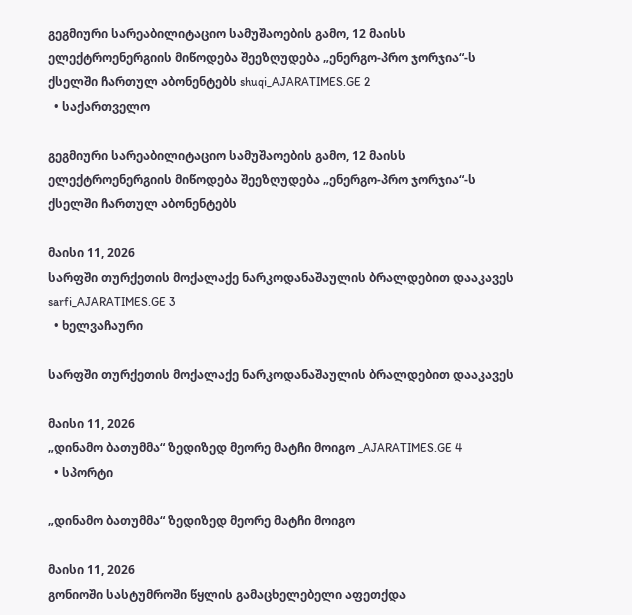გეგმიური სარეაბილიტაციო სამუშაოების გამო, 12 მაისს ელექტროენერგიის მიწოდება შეეზღუდება „ენერგო-პრო ჯორჯია“-ს ქსელში ჩართულ აბონენტებს shuqi_AJARATIMES.GE 2
  • საქართველო

გეგმიური სარეაბილიტაციო სამუშაოების გამო, 12 მაისს ელექტროენერგიის მიწოდება შეეზღუდება „ენერგო-პრო ჯორჯია“-ს ქსელში ჩართულ აბონენტებს

მაისი 11, 2026
სარფში თურქეთის მოქალაქე ნარკოდანაშაულის ბრალდებით დააკავეს sarfi_AJARATIMES.GE 3
  • ხელვაჩაური

სარფში თურქეთის მოქალაქე ნარკოდანაშაულის ბრალდებით დააკავეს

მაისი 11, 2026
„დინამო ბათუმმა“ ზედიზედ მეორე მატჩი მოიგო _AJARATIMES.GE 4
  • სპორტი

„დინამო ბათუმმა“ ზედიზედ მეორე მატჩი მოიგო

მაისი 11, 2026
გონიოში სასტუმროში წყლის გამაცხელებელი აფეთქდა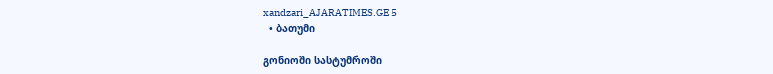xandzari_AJARATIMES.GE 5
  • ბათუმი

გონიოში სასტუმროში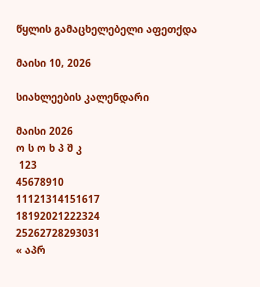წყლის გამაცხელებელი აფეთქდა

მაისი 10, 2026

სიახლეების კალენდარი

მაისი 2026
ო ს ო ხ პ შ კ
 123
45678910
11121314151617
18192021222324
25262728293031
« აპრ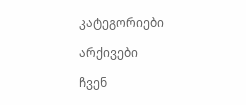კატეგორიები

არქივები

ჩვენ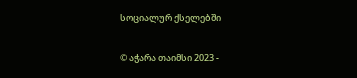სოციალურ ქსელებში

© აჭარა თაიმსი 2023 -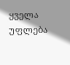ყველა უფლება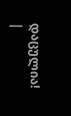დაცულია! |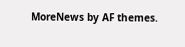MoreNews by AF themes.